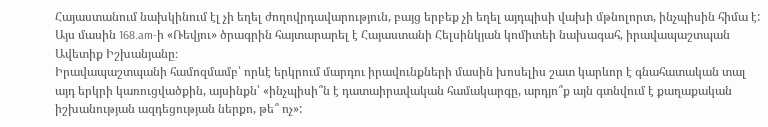Հայաստանում նախկինում էլ չի եղել ժողովրդավարություն, բայց երբեք չի եղել այդպիսի վախի մթնոլորտ, ինչպիսին հիմա է: Այս մասին 168.am-ի «Ռեվյու» ծրագրին հայտարարել է Հայաստանի Հելսինկյան կոմիտեի նախագահ, իրավապաշտպան Ավետիք Իշխանյանը։
Իրավապաշտպանի համոզմամբ՝ որևէ երկրում մարդու իրավունքների մասին խոսելիս շատ կարևոր է գնահատական տալ այդ երկրի կառուցվածքին, այսինքն՝ «ինչպիսի՞ն է դատաիրավական համակարգը, արդյո՞ք այն գտնվում է քաղաքական իշխանության ազդեցության ներքո, թե՞ ոչ»: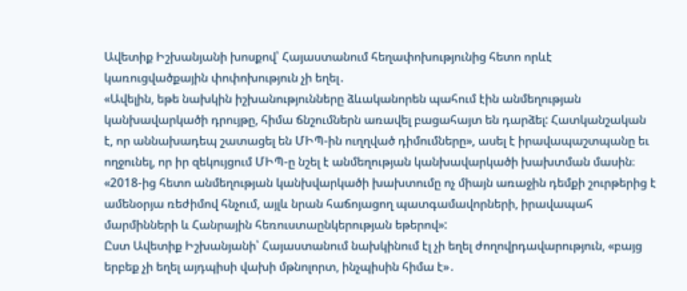Ավետիք Իշխանյանի խոսքով՝ Հայաստանում հեղափոխությունից հետո որևէ կառուցվածքային փոփոխություն չի եղել․
«Ավելին, եթե նախկին իշխանությունները ձևականորեն պահում էին անմեղության կանխավարկածի դրույթը, հիմա ճնշումներն առավել բացահայտ են դարձել: Հատկանշական է, որ աննախադեպ շատացել են ՄԻՊ-ին ուղղված դիմումները», ասել է իրավապաշտպանը եւ ողջունել, որ իր զեկույցում ՄԻՊ-ը նշել է անմեղության կանխավարկածի խախտման մասին։
«2018-ից հետո անմեղության կանխվարկածի խախտումը ոչ միայն առաջին դեմքի շուրթերից է ամենօրյա ռեժիմով հնչում, այլև նրան հաճոյացող պատգամավորների, իրավապահ մարմինների և Հանրային հեռուստաընկերության եթերով»:
Ըստ Ավետիք Իշխանյանի՝ Հայաստանում նախկինում էլ չի եղել ժողովրդավարություն, «բայց երբեք չի եղել այդպիսի վախի մթնոլորտ, ինչպիսին հիմա է»․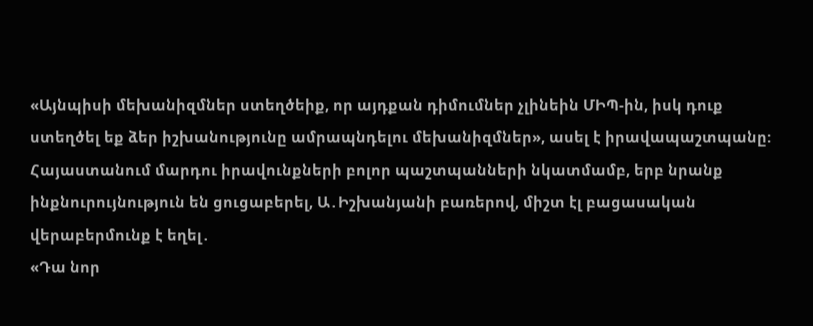«Այնպիսի մեխանիզմներ ստեղծեիք, որ այդքան դիմումներ չլինեին ՄԻՊ-ին, իսկ դուք ստեղծել եք ձեր իշխանությունը ամրապնդելու մեխանիզմներ», ասել է իրավապաշտպանը:
Հայաստանում մարդու իրավունքների բոլոր պաշտպանների նկատմամբ, երբ նրանք ինքնուրույնություն են ցուցաբերել, Ա․Իշխանյանի բառերով, միշտ էլ բացասական վերաբերմունք է եղել․
«Դա նոր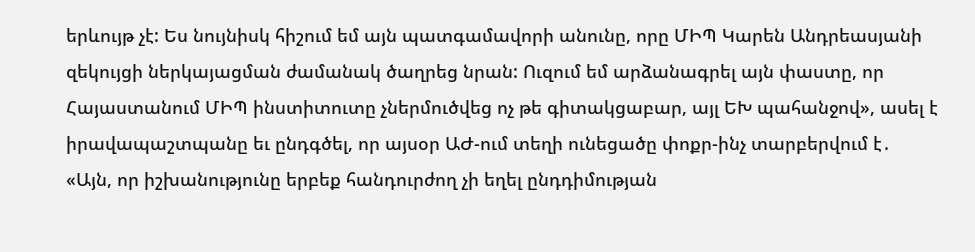երևույթ չէ: Ես նույնիսկ հիշում եմ այն պատգամավորի անունը, որը ՄԻՊ Կարեն Անդրեասյանի զեկույցի ներկայացման ժամանակ ծաղրեց նրան: Ուզում եմ արձանագրել այն փաստը, որ Հայաստանում ՄԻՊ ինստիտուտը չներմուծվեց ոչ թե գիտակցաբար, այլ ԵԽ պահանջով», ասել է իրավապաշտպանը եւ ընդգծել, որ այսօր ԱԺ-ում տեղի ունեցածը փոքր-ինչ տարբերվում է․
«Այն, որ իշխանությունը երբեք հանդուրժող չի եղել ընդդիմության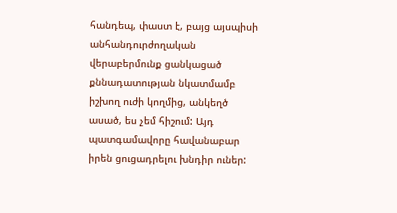հանդեպ, փաստ է, բայց այսպիսի անհանդուրժողական վերաբերմունք ցանկացած քննադատության նկատմամբ իշխող ուժի կողմից, անկեղծ ասած, ես չեմ հիշում: Այդ պատգամավորը հավանաբար իրեն ցուցադրելու խնդիր ուներ: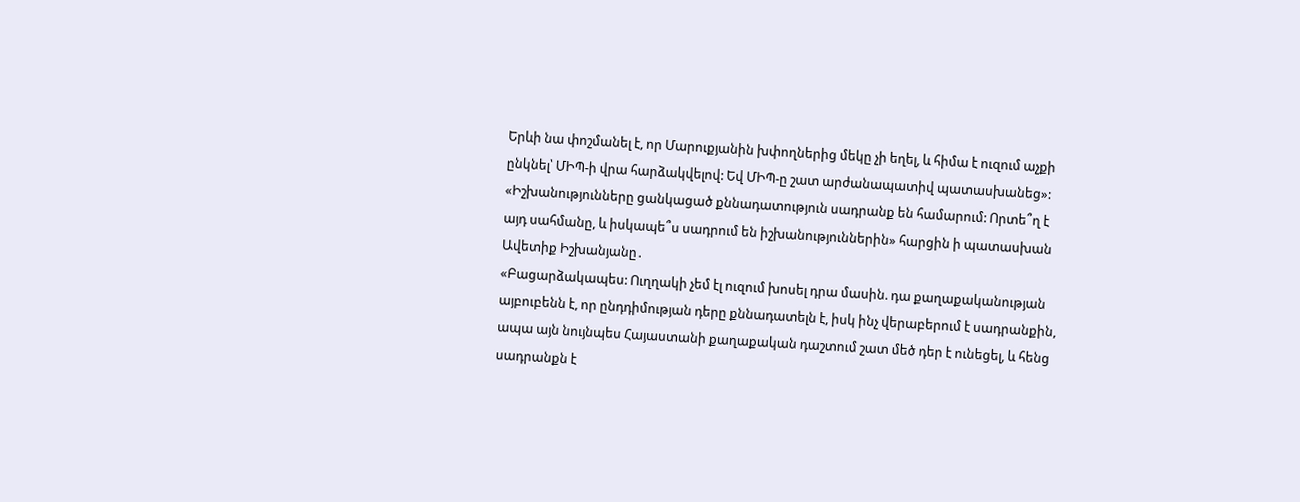Երևի նա փոշմանել է, որ Մարուքյանին խփողներից մեկը չի եղել, և հիմա է ուզում աչքի ընկնել՝ ՄԻՊ-ի վրա հարձակվելով: Եվ ՄԻՊ-ը շատ արժանապատիվ պատասխանեց»:
«Իշխանությունները ցանկացած քննադատություն սադրանք են համարում: Որտե՞ղ է այդ սահմանը, և իսկապե՞ս սադրում են իշխանություններին» հարցին ի պատասխան Ավետիք Իշխանյանը․
«Բացարձակապես: Ուղղակի չեմ էլ ուզում խոսել դրա մասին. դա քաղաքականության այբուբենն է, որ ընդդիմության դերը քննադատելն է, իսկ ինչ վերաբերում է սադրանքին, ապա այն նույնպես Հայաստանի քաղաքական դաշտում շատ մեծ դեր է ունեցել, և հենց սադրանքն է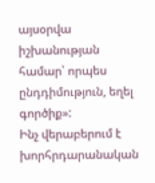այսօրվա իշխանության համար՝ որպես ընդդիմություն, եղել գործիք»:
Ինչ վերաբերում է խորհրդարանական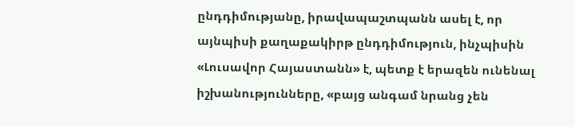ընդդիմությանը, իրավապաշտպանն ասել է, որ այնպիսի քաղաքակիրթ ընդդիմություն, ինչպիսին «Լուսավոր Հայաստանն» է, պետք է երազեն ունենալ իշխանությունները, «բայց անգամ նրանց չեն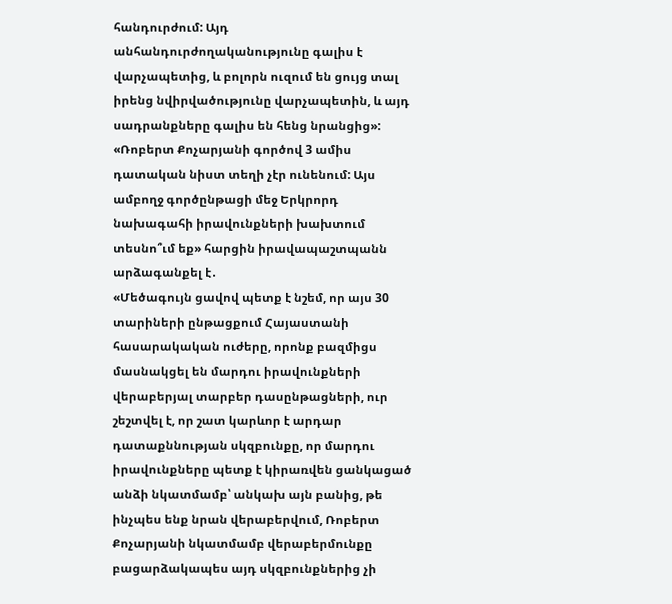հանդուրժում: Այդ անհանդուրժողականությունը գալիս է վարչապետից, և բոլորն ուզում են ցույց տալ իրենց նվիրվածությունը վարչապետին, և այդ սադրանքները գալիս են հենց նրանցից»:
«Ռոբերտ Քոչարյանի գործով 3 ամիս դատական նիստ տեղի չէր ունենում: Այս ամբողջ գործընթացի մեջ Երկրորդ նախագահի իրավունքների խախտում տեսնո՞ւմ եք» հարցին իրավապաշտպանն արձագանքել է․
«Մեծագույն ցավով պետք է նշեմ, որ այս 30 տարիների ընթացքում Հայաստանի հասարակական ուժերը, որոնք բազմիցս մասնակցել են մարդու իրավունքների վերաբերյալ տարբեր դասընթացների, ուր շեշտվել է, որ շատ կարևոր է արդար դատաքննության սկզբունքը, որ մարդու իրավունքները պետք է կիրառվեն ցանկացած անձի նկատմամբ՝ անկախ այն բանից, թե ինչպես ենք նրան վերաբերվում, Ռոբերտ Քոչարյանի նկատմամբ վերաբերմունքը բացարձակապես այդ սկզբունքներից չի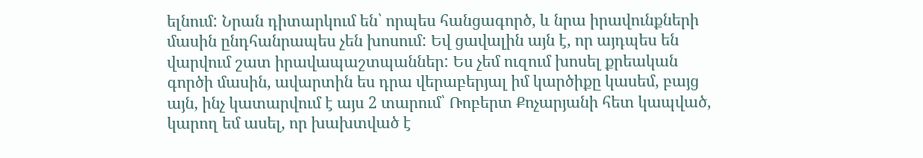ելնում: Նրան դիտարկում են՝ որպես հանցագործ, և նրա իրավունքների մասին ընդհանրապես չեն խոսում: Եվ ցավալին այն է, որ այդպես են վարվում շատ իրավապաշտպաններ: Ես չեմ ուզում խոսել քրեական գործի մասին, ավարտին ես դրա վերաբերյալ իմ կարծիքը կասեմ, բայց այն, ինչ կատարվում է այս 2 տարում՝ Ռոբերտ Քոչարյանի հետ կապված, կարող եմ ասել, որ խախտված է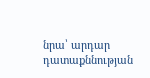նրա՝ արդար դատաքննության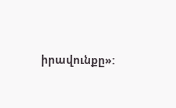իրավունքը»: